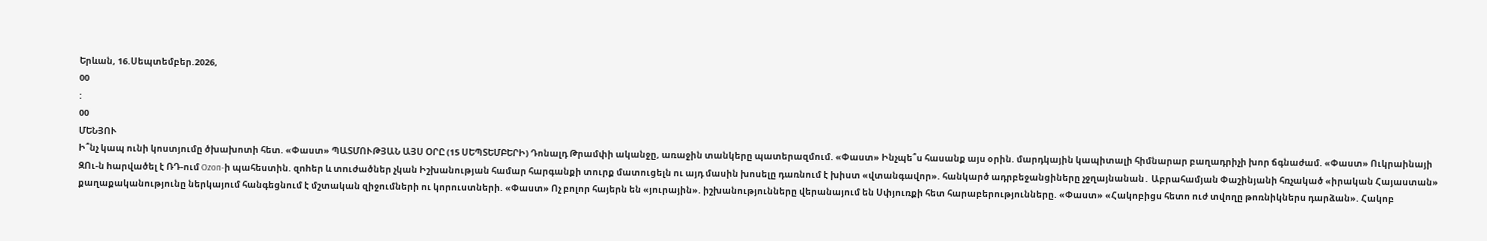Երևան, 16.Սեպտեմբեր.2026,
00
:
00
ՄԵՆՅՈՒ
Ի՞նչ կապ ունի կոստյումը ծխախոտի հետ. «Փաստ» ՊԱՏՄՈՒԹՅԱՆ ԱՅՍ ՕՐԸ (15 ՍԵՊՏԵՄԲԵՐԻ) Դոնալդ Թրամփի ականջը, առաջին տանկերը պատերազմում. «Փաստ» Ինչպե՞ս հասանք այս օրին. մարդկային կապիտալի հիմնարար բաղադրիչի խոր ճգնաժամ. «Փաստ» Ուկրաինայի ԶՈւ-ն hարվածել է ՌԴ-ում Ozon-ի պահեստին. զnhեր և տnւժածներ չկան Իշխանության համար հարգանքի տուրք մատուցելն ու այդ մասին խոսելը դառնում է խիստ «վտանգավոր». հանկարծ ադրբեջանցիները չջղայնանան․ Աբրահամյան Փաշինյանի հռչակած «իրական Հայաստան» քաղաքականությունը ներկայում հանգեցնում է մշտական զիջումների ու կորուստների. «Փաստ» Ոչ բոլոր հայերն են «յուրային». իշխանությունները վերանայում են Սփյուռքի հետ հարաբերությունները. «Փաստ» «Հակոբիցս հետո ուժ տվողը թոռնիկներս դարձան». Հակոբ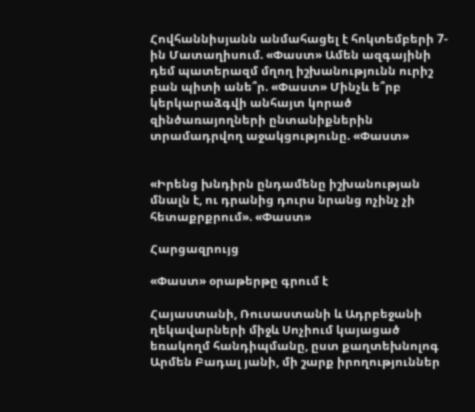Հովհաննիսյանն անմահացել է հոկտեմբերի 7-ին Մատաղիսում. «Փաստ» Ամեն ազգայինի դեմ պատերազմ մղող իշխանությունն ուրիշ բան պիտի անե՞ր. «Փաստ» Մինչև ե՞րբ կերկարաձգվի անհայտ կորած զինծառայողների ընտանիքներին տրամադրվող աջակցությունը. «Փաստ»


«Իրենց խնդիրն ընդամենը իշխանության մնալն է, ու դրանից դուրս նրանց ոչինչ չի հետաքրքրում». «Փաստ»

Հարցազրույց

«Փաստ» օրաթերթը գրում է

Հայաստանի, Ռուսաստանի և Ադրբեջանի ղեկավարների միջև Սոչիում կայացած եռակողմ հանդիպմանը, ըստ քաղտեխնոլոգ Արմեն Բադալ յանի, մի շարք իրողություններ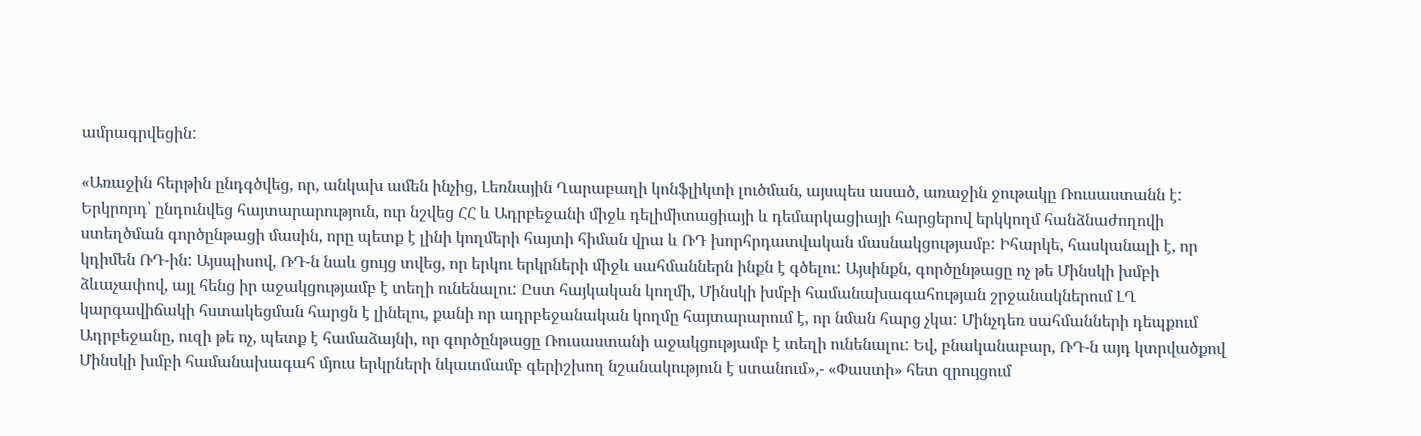ամրագրվեցին:

«Առաջին հերթին ընդգծվեց, որ, անկախ ամեն ինչից, Լեռնային Ղարաբաղի կոնֆլիկտի լուծման, այսպես ասած, առաջին ջութակը Ռուսաստանն է: Երկրորդ՝ ընդունվեց հայտարարություն, ուր նշվեց ՀՀ և Ադրբեջանի միջև դելիմիտացիայի և դեմարկացիայի հարցերով երկկողմ հանձնաժողովի ստեղծման գործընթացի մասին, որը պետք է լինի կողմերի հայտի հիման վրա և ՌԴ խորհրդատվական մասնակցությամբ: Իհարկե, հասկանալի է, որ կդիմեն ՌԴ-ին: Այսպիսով, ՌԴ-ն նաև ցույց տվեց, որ երկու երկրների միջև սահմաններն ինքն է գծելու: Այսինքն, գործընթացը ոչ թե Մինսկի խմբի ձևաչափով, այլ հենց իր աջակցությամբ է տեղի ունենալու: Ըստ հայկական կողմի, Մինսկի խմբի համանախագահության շրջանակներում ԼՂ կարգավիճակի հստակեցման հարցն է լինելու, քանի որ ադրբեջանական կողմը հայտարարում է, որ նման հարց չկա: Մինչդեռ սահմանների դեպքում Ադրբեջանը, ուզի թե ոչ, պետք է համաձայնի, որ գործընթացը Ռուսաստանի աջակցությամբ է տեղի ունենալու: Եվ, բնականաբար, ՌԴ-ն այդ կտրվածքով Մինսկի խմբի համանախագահ մյուս երկրների նկատմամբ գերիշխող նշանակություն է ստանում»,- «Փաստի» հետ զրույցում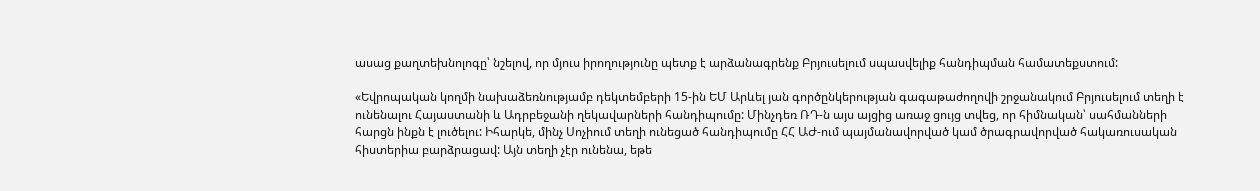ասաց քաղտեխնոլոգը՝ նշելով, որ մյուս իրողությունը պետք է արձանագրենք Բրյուսելում սպասվելիք հանդիպման համատեքստում:

«Եվրոպական կողմի նախաձեռնությամբ դեկտեմբերի 15-ին ԵՄ Արևել յան գործընկերության գագաթաժողովի շրջանակում Բրյուսելում տեղի է ունենալու Հայաստանի և Ադրբեջանի ղեկավարների հանդիպումը: Մինչդեռ ՌԴ-ն այս այցից առաջ ցույց տվեց, որ հիմնական՝ սահմանների հարցն ինքն է լուծելու: Իհարկե, մինչ Սոչիում տեղի ունեցած հանդիպումը ՀՀ ԱԺ-ում պայմանավորված կամ ծրագրավորված հակառուսական հիստերիա բարձրացավ: Այն տեղի չէր ունենա, եթե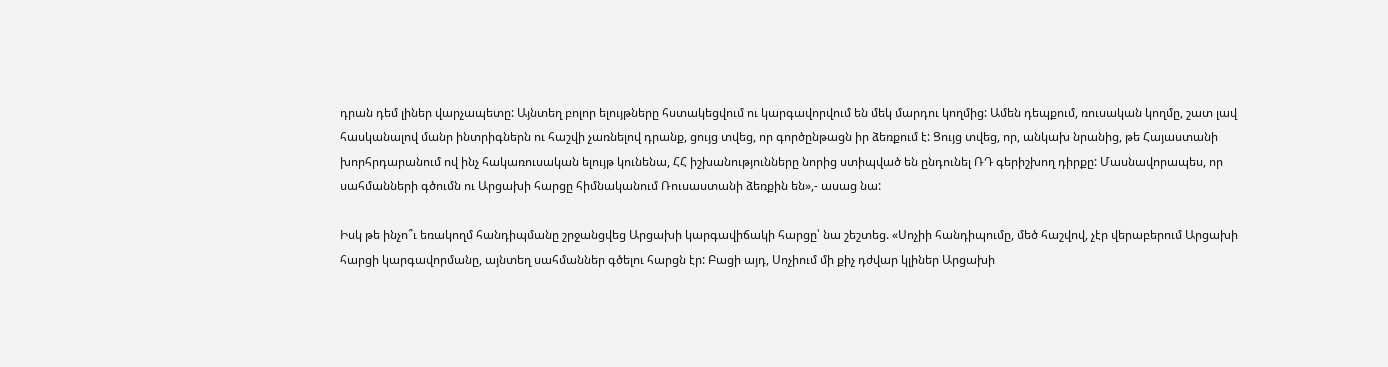դրան դեմ լիներ վարչապետը: Այնտեղ բոլոր ելույթները հստակեցվում ու կարգավորվում են մեկ մարդու կողմից: Ամեն դեպքում, ռուսական կողմը, շատ լավ հասկանալով մանր ինտրիգներն ու հաշվի չառնելով դրանք, ցույց տվեց, որ գործընթացն իր ձեռքում է: Ցույց տվեց, որ, անկախ նրանից, թե Հայաստանի խորհրդարանում ով ինչ հակառուսական ելույթ կունենա, ՀՀ իշխանությունները նորից ստիպված են ընդունել ՌԴ գերիշխող դիրքը: Մասնավորապես, որ սահմանների գծումն ու Արցախի հարցը հիմնականում Ռուսաստանի ձեռքին են»,- ասաց նա:

Իսկ թե ինչո՞ւ եռակողմ հանդիպմանը շրջանցվեց Արցախի կարգավիճակի հարցը՝ նա շեշտեց. «Սոչիի հանդիպումը, մեծ հաշվով, չէր վերաբերում Արցախի հարցի կարգավորմանը, այնտեղ սահմաններ գծելու հարցն էր: Բացի այդ, Սոչիում մի քիչ դժվար կլիներ Արցախի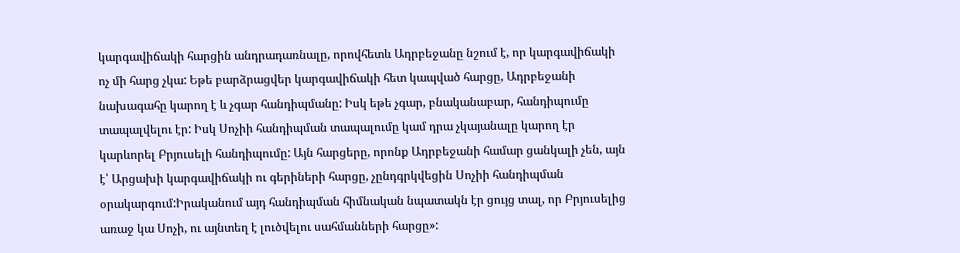կարգավիճակի հարցին անդրադառնալը, որովհետև Ադրբեջանը նշում է, որ կարգավիճակի ոչ մի հարց չկա: Եթե բարձրացվեր կարգավիճակի հետ կապված հարցը, Ադրբեջանի նախագահը կարող է և չգար հանդիպմանը: Իսկ եթե չգար, բնականաբար, հանդիպումը տապալվելու էր: Իսկ Սոչիի հանդիպման տապալումը կամ դրա չկայանալը կարող էր կարևորել Բրյուսելի հանդիպումը: Այն հարցերը, որոնք Ադրբեջանի համար ցանկալի չեն, այն է՝ Արցախի կարգավիճակի ու գերիների հարցը, չընդգրկվեցին Սոչիի հանդիպման օրակարգում:Իրականում այդ հանդիպման հիմնական նպատակն էր ցույց տալ, որ Բրյուսելից առաջ կա Սոչի, ու այնտեղ է լուծվելու սահմանների հարցը»: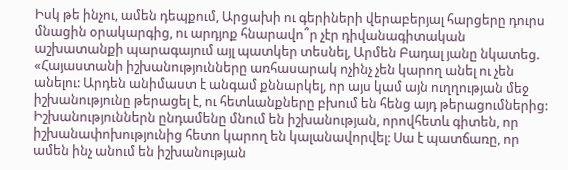Իսկ թե ինչու, ամեն դեպքում, Արցախի ու գերիների վերաբերյալ հարցերը դուրս մնացին օրակարգից, ու արդյոք հնարավո՞ր չէր դիվանագիտական աշխատանքի պարագայում այլ պատկեր տեսնել, Արմեն Բադալ յանը նկատեց. «Հայաստանի իշխանությունները առհասարակ ոչինչ չեն կարող անել ու չեն անելու: Արդեն անիմաստ է անգամ քննարկել, որ այս կամ այն ուղղության մեջ իշխանությունը թերացել է, ու հետևանքները բխում են հենց այդ թերացումներից: Իշխանություններն ընդամենը մնում են իշխանության, որովհետև գիտեն, որ իշխանափոխությունից հետո կարող են կալանավորվել: Սա է պատճառը, որ ամեն ինչ անում են իշխանության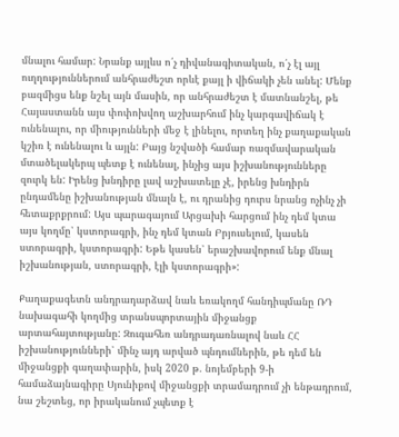մնալու համար: Նրանք այլևս ո՛չ դիվանագիտական, ո՛չ էլ այլ ուղղություններում անհրաժեշտ որևէ քայլ ի վիճակի չեն անել: Մենք բազմիցս ենք նշել այն մասին, որ անհրաժեշտ է մատնանշել, թե Հայաստանն այս փոփոխվող աշխարհում ինչ կարգավիճակ է ունենալու, որ միությունների մեջ է լինելու, որտեղ ինչ քաղաքական կշիռ է ունենալու և այլն: Բայց նշվածի համար ռազմավարական մտածելակերպ պետք է ունենալ, ինչից այս իշխանությունները զուրկ են: Իրենց խնդիրը լավ աշխատելը չէ, իրենց խնդիրն ընդամենը իշխանության մնալն է, ու դրանից դուրս նրանց ոչինչ չի հետաքրքրում: Այս պարագայում Արցախի հարցում ինչ դեմ կտա այս կողմը՝ կստորագրի, ինչ դեմ կտան Բրյուսելում, կասեն ստորագրի, կստորագրի: Եթե կասեն՝ երաշխավորում ենք մնալ իշխանության, ստորագրի, էլի կստորագրի»:

Քաղաքագետն անդրադարձավ նաև եռակողմ հանդիպմանը ՌԴ նախագահի կողմից տրանսպորտային միջանցք արտահայտությանը: Զուգահեռ անդրադառնալով նաև ՀՀ իշխանությունների՝ մինչ այդ արված պնդումներին, թե դեմ են միջանցքի գաղափարին, իսկ 2020 թ. նոյեմբերի 9-ի համաձայնագիրը Սյունիքով միջանցքի տրամադրում չի ենթադրում, նա շեշտեց, որ իրականում չպետք է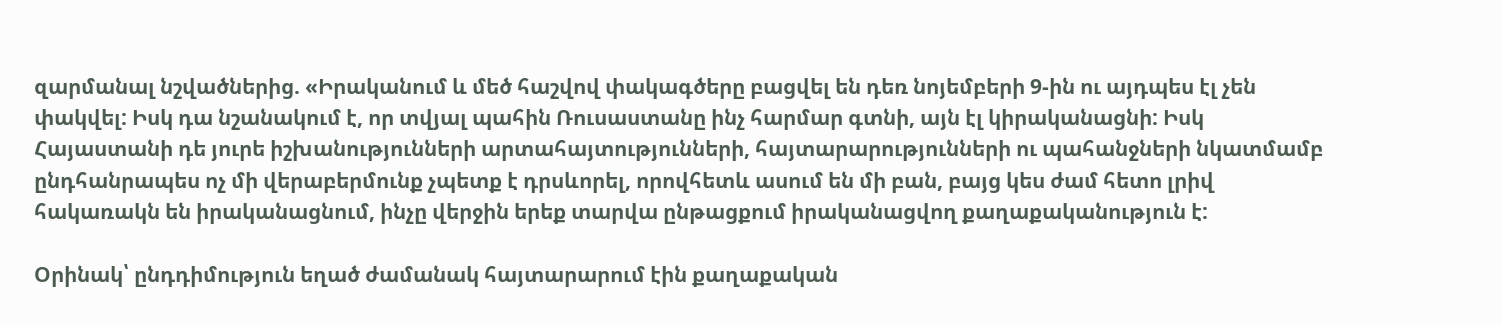զարմանալ նշվածներից. «Իրականում և մեծ հաշվով փակագծերը բացվել են դեռ նոյեմբերի 9-ին ու այդպես էլ չեն փակվել: Իսկ դա նշանակում է, որ տվյալ պահին Ռուսաստանը ինչ հարմար գտնի, այն էլ կիրականացնի: Իսկ Հայաստանի դե յուրե իշխանությունների արտահայտությունների, հայտարարությունների ու պահանջների նկատմամբ ընդհանրապես ոչ մի վերաբերմունք չպետք է դրսևորել, որովհետև ասում են մի բան, բայց կես ժամ հետո լրիվ հակառակն են իրականացնում, ինչը վերջին երեք տարվա ընթացքում իրականացվող քաղաքականություն է:

Օրինակ՝ ընդդիմություն եղած ժամանակ հայտարարում էին քաղաքական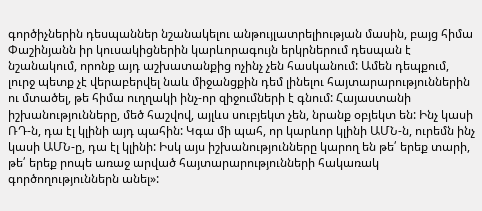գործիչներին դեսպաններ նշանակելու անթույլատրելիության մասին, բայց հիմա Փաշինյանն իր կուսակիցներին կարևորագույն երկրներում դեսպան է նշանակում, որոնք այդ աշխատանքից ոչինչ չեն հասկանում: Ամեն դեպքում, լուրջ պետք չէ վերաբերվել նաև միջանցքին դեմ լինելու հայտարարություններին ու մտածել, թե հիմա ուղղակի ինչ-որ զիջումների է գնում: Հայաստանի իշխանությունները, մեծ հաշվով, այլևս սուբյեկտ չեն, նրանք օբյեկտ են: Ինչ կասի ՌԴ-ն, դա էլ կլինի այդ պահին: Կգա մի պահ, որ կարևոր կլինի ԱՄՆ-ն, ուրեմն ինչ կասի ԱՄՆ-ը, դա էլ կլինի: Իսկ այս իշխանությունները կարող են թե՛ երեք տարի, թե՛ երեք րոպե առաջ արված հայտարարությունների հակառակ գործողություններն անել»: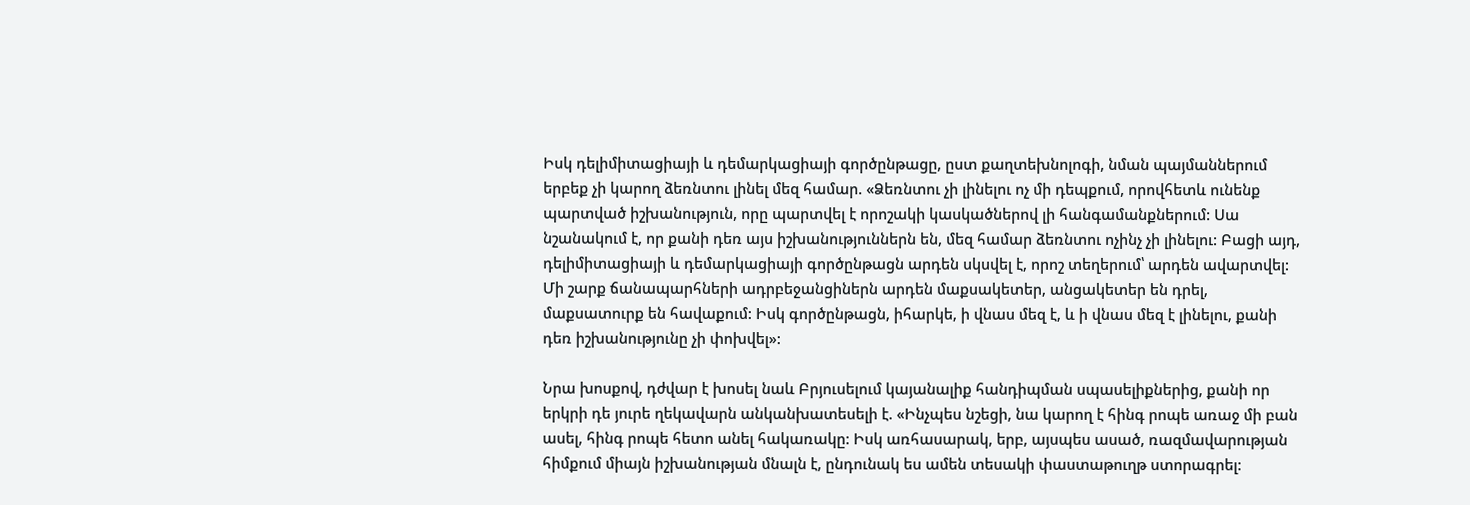Իսկ դելիմիտացիայի և դեմարկացիայի գործընթացը, ըստ քաղտեխնոլոգի, նման պայմաններում երբեք չի կարող ձեռնտու լինել մեզ համար. «Ձեռնտու չի լինելու ոչ մի դեպքում, որովհետև ունենք պարտված իշխանություն, որը պարտվել է որոշակի կասկածներով լի հանգամանքներում: Սա նշանակում է, որ քանի դեռ այս իշխանություններն են, մեզ համար ձեռնտու ոչինչ չի լինելու: Բացի այդ, դելիմիտացիայի և դեմարկացիայի գործընթացն արդեն սկսվել է, որոշ տեղերում՝ արդեն ավարտվել: Մի շարք ճանապարհների ադրբեջանցիներն արդեն մաքսակետեր, անցակետեր են դրել, մաքսատուրք են հավաքում: Իսկ գործընթացն, իհարկե, ի վնաս մեզ է, և ի վնաս մեզ է լինելու, քանի դեռ իշխանությունը չի փոխվել»:

Նրա խոսքով, դժվար է խոսել նաև Բրյուսելում կայանալիք հանդիպման սպասելիքներից, քանի որ երկրի դե յուրե ղեկավարն անկանխատեսելի է. «Ինչպես նշեցի, նա կարող է հինգ րոպե առաջ մի բան ասել, հինգ րոպե հետո անել հակառակը: Իսկ առհասարակ, երբ, այսպես ասած, ռազմավարության հիմքում միայն իշխանության մնալն է, ընդունակ ես ամեն տեսակի փաստաթուղթ ստորագրել: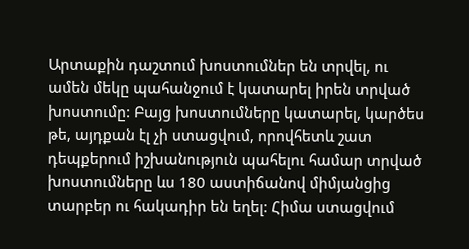Արտաքին դաշտում խոստումներ են տրվել, ու ամեն մեկը պահանջում է կատարել իրեն տրված խոստումը: Բայց խոստումները կատարել, կարծես թե, այդքան էլ չի ստացվում, որովհետև շատ դեպքերում իշխանություն պահելու համար տրված խոստումները ևս 180 աստիճանով միմյանցից տարբեր ու հակադիր են եղել: Հիմա ստացվում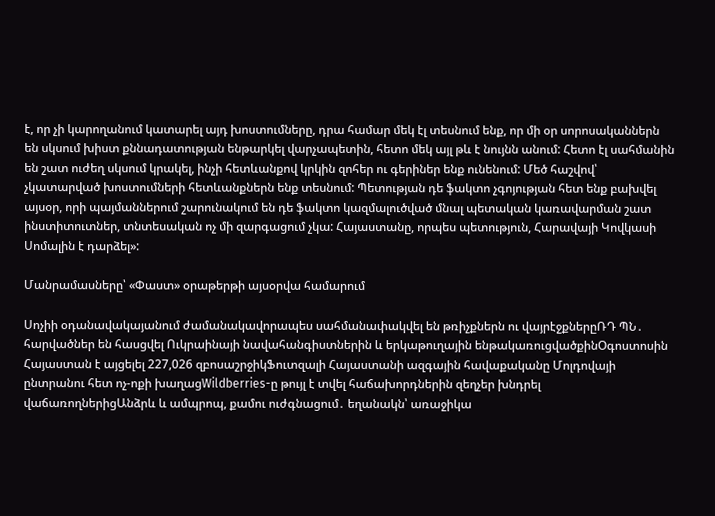է, որ չի կարողանում կատարել այդ խոստումները, դրա համար մեկ էլ տեսնում ենք, որ մի օր սորոսականներն են սկսում խիստ քննադատության ենթարկել վարչապետին, հետո մեկ այլ թև է նույնն անում: Հետո էլ սահմանին են շատ ուժեղ սկսում կրակել, ինչի հետևանքով կրկին զոհեր ու գերիներ ենք ունենում: Մեծ հաշվով՝ չկատարված խոստումների հետևանքներն ենք տեսնում: Պետության դե ֆակտո չգոյության հետ ենք բախվել այսօր, որի պայմաններում շարունակում են դե ֆակտո կազմալուծված մնալ պետական կառավարման շատ ինստիտուտներ, տնտեսական ոչ մի զարգացում չկա: Հայաստանը, որպես պետություն, Հարավայի Կովկասի Սոմալին է դարձել»:

Մանրամասները՝ «Փաստ» օրաթերթի այսօրվա համարում

Սոչիի օդանավակայանում ժամանակավորապես սահմանափակվել են թռիչքներն ու վայրէջքներըՌԴ ՊՆ․ հարվածներ են հասցվել Ուկրաինայի նավահանգիստներին և երկաթուղային ենթակառուցվածքինՕգոստոսին Հայաստան է այցելել 227,026 զբոսաշրջիկՖուտզալի Հայաստանի ազգային հավաքականը Մոլդովայի ընտրանու հետ ոչ-ոքի խաղացWildberries-ը թույլ է տվել հաճախորդներին զեղչեր խնդրել վաճառողներիցԱնձրև և ամպրոպ, քամու ուժգնացում․ եղանակն՝ առաջիկա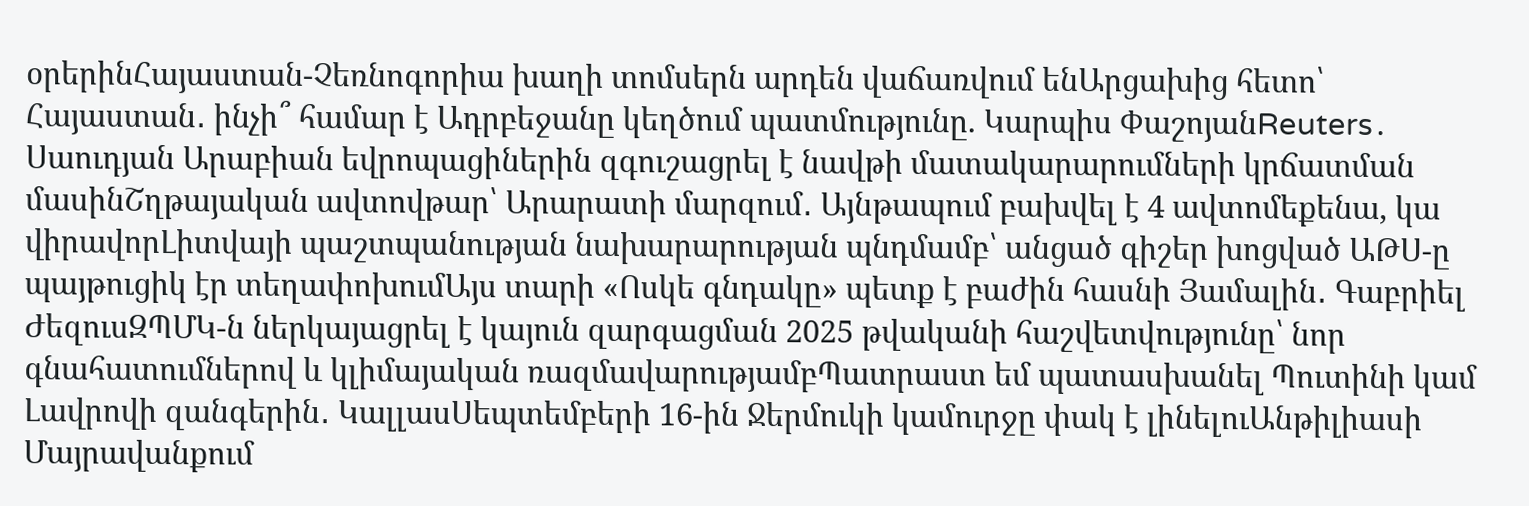օրերինՀայաստան-Չեռնոգորիա խաղի տոմսերն արդեն վաճառվում ենԱրցախից հետո՝ Հայաստան․ ինչի՞ համար է Ադրբեջանը կեղծում պատմությունը. Կարպիս ՓաշոյանReuters․ Սաուդյան Արաբիան եվրոպացիներին զգուշացրել է նավթի մատակարարումների կրճատման մասինՇղթայական ավտովթար՝ Արարատի մարզում․ Այնթապում բախվել է 4 ավտոմեքենա, կա վիրավորԼիտվայի պաշտպանության նախարարության պնդմամբ՝ անցած գիշեր խոցված ԱԹՍ-ը պայթուցիկ էր տեղափոխումԱյս տարի «Ոսկե գնդակը» պետք է բաժին հասնի Յամալին․ Գաբրիել ԺեզուսԶՊՄԿ-ն ներկայացրել է կայուն զարգացման 2025 թվականի հաշվետվությունը՝ նոր գնահատումներով և կլիմայական ռազմավարությամբՊատրաստ եմ պատասխանել Պուտինի կամ Լավրովի զանգերին․ ԿալլասՍեպտեմբերի 16-ին Ջերմուկի կամուրջը փակ է լինելուԱնթիլիասի Մայրավանքում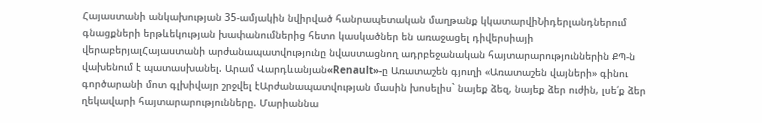Հայաստանի անկախության 35-ամյակին նվիրված հանրապետական մաղթանք կկատարվիՆիդերլանդներում գնացքների երթևեկության խափանումներից հետո կասկածներ են առաջացել դիվերսիայի վերաբերյալՀայաստանի արժանապատվությունը նվաստացնող ադրբեջանական հայտարարություններին ՔՊ-ն վախենում է պատասխանել. Արամ Վարդևանյան«Renault»-ը Առատաշեն գյուղի «Առատաշեն վայների» գինու գործարանի մոտ գլխիվայր շրջվել էԱրժանապատվության մասին խոսելիս` նայեք ձեզ, նայեք ձեր ուժին, լսե՛ք ձեր ղեկավարի հայտարարությունները. Մարիաննա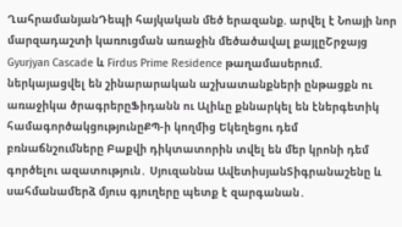ՂահրամանյանԴեպի հայկական մեծ երազանք. արվել է Նոայի նոր մարզադաշտի կառուցման առաջին մեծածավալ քայլըՇրջայց Gyurjyan Cascade և Firdus Prime Residence թաղամասերում. ներկայացվել են շինարարական աշխատանքների ընթացքն ու առաջիկա ծրագրերըՖիդանն ու Ալիևը քննարկել են էներգետիկ համագործակցությունըՔՊ-ի կողմից Եկեղեցու դեմ բռնաճնշումները Բաքվի դիկտատորին տվել են մեր կրոնի դեմ գործելու ազատություն․ Սյուզաննա ԱվետիսյանՏիգրանաշենը և սահմանամերձ մյուս գյուղերը պետք է զարգանան․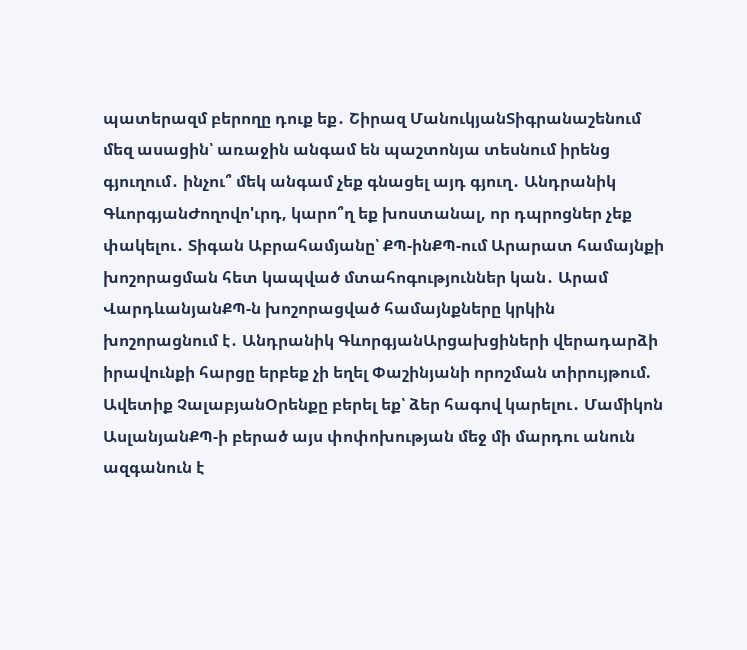պատերազմ բերողը դուք եք․ Շիրազ ՄանուկյանՏիգրանաշենում մեզ ասացին՝ առաջին անգամ են պաշտոնյա տեսնում իրենց գյուղում․ ինչու՞ մեկ անգամ չեք գնացել այդ գյուղ․ Անդրանիկ ԳևորգյանԺողովո'ւրդ, կարո՞ղ եք խոստանալ, որ դպրոցներ չեք փակելու․ Տիգան Աբրահամյանը՝ ՔՊ-ինՔՊ-ում Արարատ համայնքի խոշորացման հետ կապված մտահոգություններ կան․ Արամ ՎարդևանյանՔՊ-ն խոշորացված համայնքները կրկին խոշորացնում է․ Անդրանիկ ԳևորգյանԱրցախցիների վերադարձի իրավունքի հարցը երբեք չի եղել Փաշինյանի որոշման տիրույթում. Ավետիք ՉալաբյանՕրենքը բերել եք՝ ձեր հագով կարելու․ Մամիկոն ԱսլանյանՔՊ-ի բերած այս փոփոխության մեջ մի մարդու անուն ազգանուն է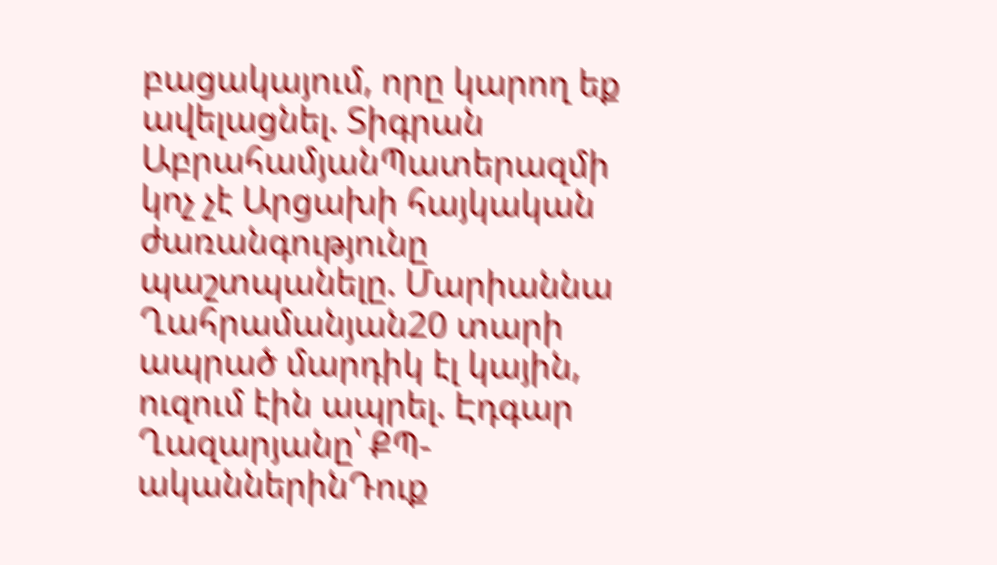բացակայում, որը կարող եք ավելացնել. Տիգրան ԱբրահամյանՊատերազմի կոչ չէ Արցախի հայկական ժառանգությունը պաշտպանելը. Մարիաննա Ղահրամանյան20 տարի ապրած մարդիկ էլ կային, ուզում էին ապրել. Էդգար Ղազարյանը՝ ՔՊ-ականներինԴուք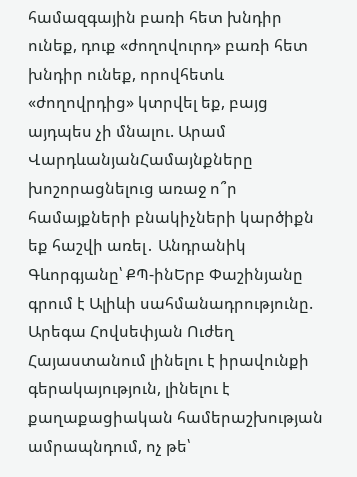համազգային բառի հետ խնդիր ունեք, դուք «ժողովուրդ» բառի հետ խնդիր ունեք, որովհետև «ժողովրդից» կտրվել եք, բայց այդպես չի մնալու. Արամ ՎարդևանյանՀամայնքները խոշորացնելուց առաջ ո՞ր համայքների բնակիչների կարծիքն եք հաշվի առել․ Անդրանիկ Գևորգյանը՝ ՔՊ-ինԵրբ Փաշինյանը գրում է Ալիևի սահմանադրությունը. Արեգա Հովսեփյան Ուժեղ Հայաստանում լինելու է իրավունքի գերակայություն, լինելու է քաղաքացիական համերաշխության ամրապնդում, ոչ թե՝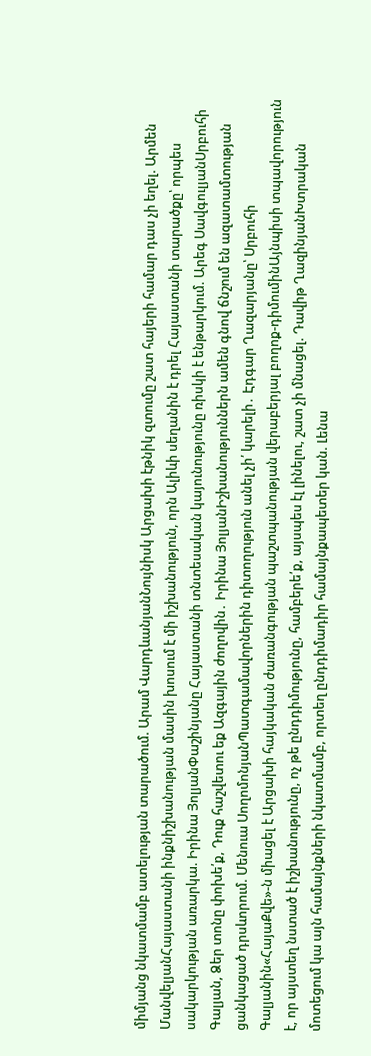միմյանց նկատմամբ ատելության տարածում. Արամ ՎարդևանյանՆույնիսկ Արցախի էթնիկ զտումը շատ հայերի համար դաս չի եղել. Արմեն ՄանվելյանՀայաստանի ինքնիշխանության մասին խոսում է մի իշխանություն, որն Ալիևի սեղանին է դրել Հայաստանի տարածքը՝ որպես սակարկության առարկա. Իրինա ՅոլյանՓաշինյանը Հայաստանի տնտեսական կայունությունը ռիսկի է ենթարկում. Արեգ ՍավգուլյանՍրբուհի Գալյան, Ձեր տոնը փոխե՛ք, Դուք հաշվետու եք Ազգային ժողովին․ Իրինա ՅոլյանԻշխանություններն ամեն գնով ճնշում են ազատամտության ցանկացած դրսևորում. Մենուա ՍողոմոնյանՊատգամավորներին դիտողություն անել չի՛ կարելի․ Էդգար Ղազարյանը՝ Սրբուհի Գալյանին«ՀայաՔվե»-ն միացել է Արցախի հայկական ժառանգության պաշտպանության վերաբերյալ բողոք-դիմումինԱյնպիսի տպավորություն է, որ այստեղ նստած է իշխանությունը, ոչ թե ընդդիմությունը, համբերե՛ք, այսպես էլ լինելու, շատ չի մնացել. Դավիթ ՂազինյանԽտրական մոտեցում կա այն համայնքների նկատմամբ, որտեղ ընդդիմադիր համայնքապետեր կան. Լենա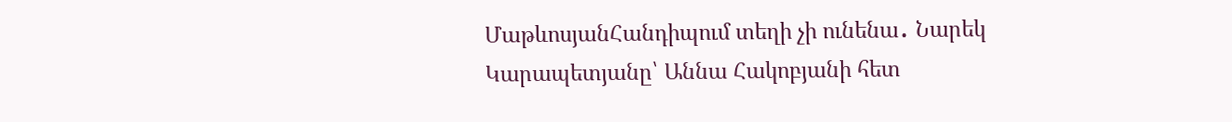ՄաթևոսյանՀանդիպում տեղի չի ունենա․ Նարեկ Կարապետյանը՝ Աննա Հակոբյանի հետ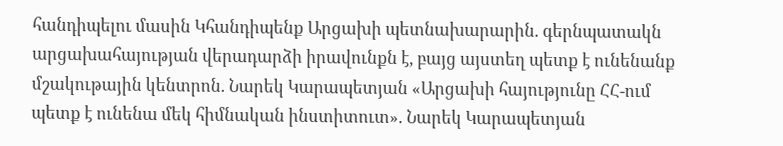հանդիպելու մասին Կհանդիպենք Արցախի պետնախարարին. գերնպատակն արցախահայության վերադարձի իրավունքն է, բայց այստեղ պետք է ունենանք մշակութային կենտրոն. Նարեկ Կարապետյան «Արցախի հայությունը ՀՀ-ում պետք է ունենա մեկ հիմնական ինստիտուտ». Նարեկ Կարապետյան